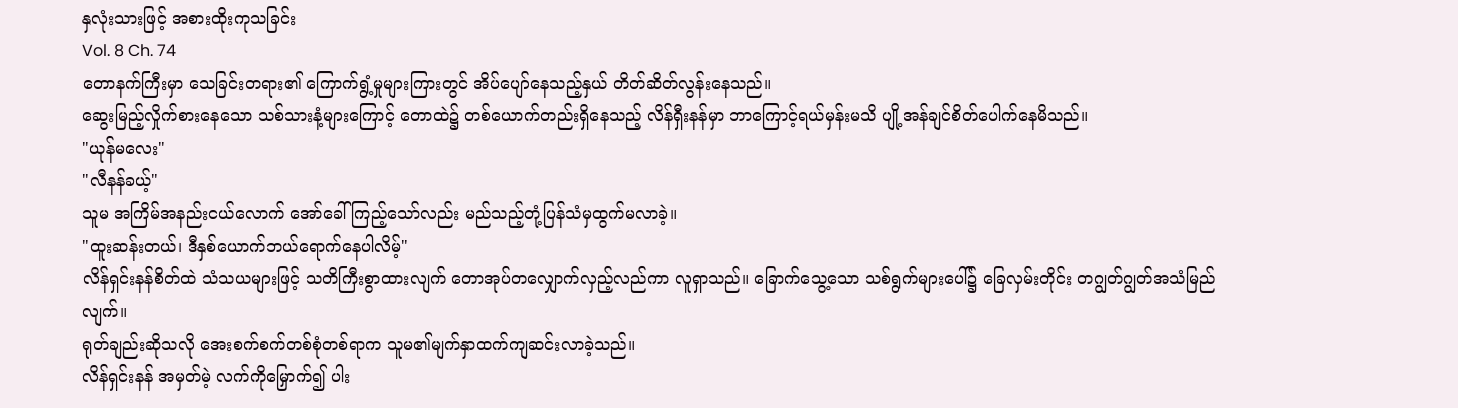နှလုံးသားဖြင့် အစားထိုးကုသခြင်း
Vol. 8 Ch. 74
တောနက်ကြီးမှာ သေခြင်းတရား၏ ကြောက်ရွံ့မှုများကြားတွင် အိပ်ပျော်နေသည့်နှယ် တိတ်ဆိတ်လွန်းနေသည်။
ဆွေးမြည့်လှိုက်စားနေသော သစ်သားနံ့များကြောင့် တောထဲ၌ တစ်ယောက်တည်းရှိနေသည့် လိန်ရှီးနန်မှာ ဘာကြောင့်ရယ်မှန်းမသိ ပျို့အန်ချင်စိတ်ပေါက်နေမိသည်။
"ယုန်မလေး"
"လီနန်ခယ့်"
သူမ အကြိမ်အနည်းငယ်လောက် အော်ခေါ်ကြည့်သော်လည်း မည်သည့်တုံ့ပြန်သံမှထွက်မလာခဲ့။
"ထူးဆန်းတယ်၊ ဒီနှစ်ယောက်ဘယ်ရောက်နေပါလိမ့်"
လိန်ရှင်းနန်စိတ်ထဲ သံသယများဖြင့် သတိကြီးစွာထားလျက် တောအုပ်တလျှောက်လှည့်လည်ကာ လူရှာသည်။ ခြောက်သွေ့သော သစ်ရွက်များပေါ်၌ ခြေလှမ်းတိုင်း တဂျွတ်ဂျွတ်အသံမြည်လျက်။
ရုတ်ချည်းဆိုသလို အေးစက်စက်တစ်စုံတစ်ရာက သူမ၏မျက်နှာထက်ကျဆင်းလာခဲ့သည်။
လိန်ရှင်းနန် အမှတ်မဲ့ လက်ကိုမြှောက်၍ ပါး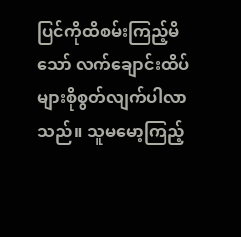ပြင်ကိုထိစမ်းကြည့်မိသော် လက်ချောင်းထိပ်များစိုစွတ်လျက်ပါလာသည်။ သူမမော့ကြည့်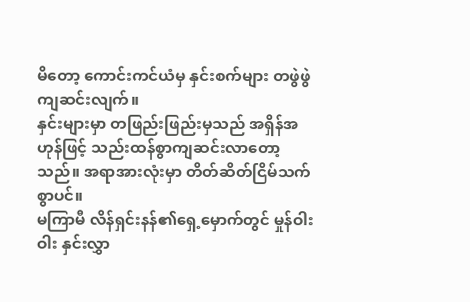မိတော့ ကောင်းကင်ယံမှ နှင်းစက်များ တဖွဲဖွဲကျဆင်းလျက်။
နှင်းများမှာ တဖြည်းဖြည်းမှသည် အရှိန်အဟုန်ဖြင့် သည်းထန်စွာကျဆင်းလာတော့သည်။ အရာအားလုံးမှာ တိတ်ဆိတ်ငြိမ်သက်စွာပင်။
မကြာမီ လိန်ရှင်းနန်၏ရှေ့မှောက်တွင် မှုန်ဝါးဝါး နှင်းလွှာ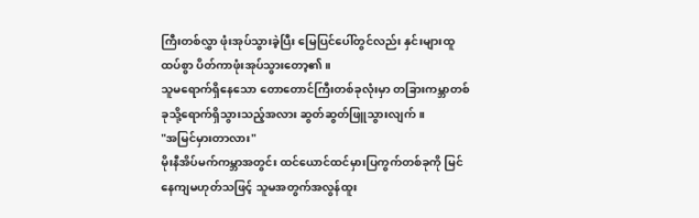ကြီးတစ်လွှာ ဖုံးအုပ်သွားခဲ့ပြီး မြေပြင်ပေါ်တွင်လည်း နှင်းများထူထပ်စွာ ပိတ်ကာဖုံးအုပ်သွားတော့၏။
သူမရောက်ရှိနေသော တောတောင်ကြီးတစ်ခုလုံးမှာ တခြားကမ္ဘာတစ်ခုသို့ရောက်ရှိသွားသည့်အလား ဆွတ်ဆွတ်ဖြူသွားလျက်။
"အမြင်မှားတာလား"
မိုးနီအိပ်မက်ကမ္ဘာအတွင်း ထင်ယောင်ထင်မှားပြကွက်တစ်ခုကို မြင်နေကျမဟုတ်သဖြင့် သူမအတွက်အလွန်ထူး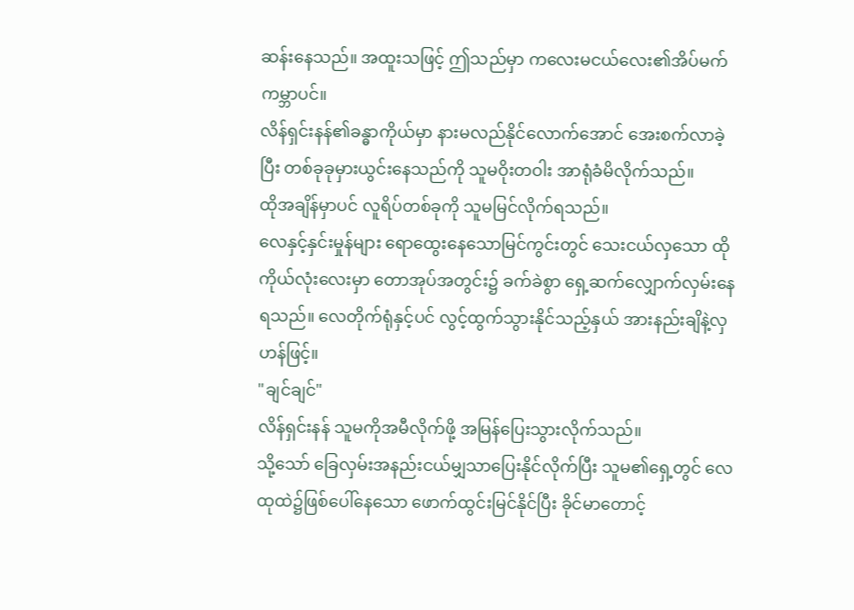ဆန်းနေသည်။ အထူးသဖြင့် ဤသည်မှာ ကလေးမငယ်လေး၏အိပ်မက်ကမ္ဘာပင်။
လိန်ရှင်းနန်၏ခန္ဓာကိုယ်မှာ နားမလည်နိုင်လောက်အောင် အေးစက်လာခဲ့ပြီး တစ်ခုခုမှားယွင်းနေသည်ကို သူမဝိုးတဝါး အာရုံခံမိလိုက်သည်။
ထိုအချိန်မှာပင် လူရိပ်တစ်ခုကို သူမမြင်လိုက်ရသည်။
လေနှင့်နှင်းမှုန်များ ရောထွေးနေသောမြင်ကွင်းတွင် သေးငယ်လှသော ထိုကိုယ်လုံးလေးမှာ တောအုပ်အတွင်း၌ ခက်ခဲစွာ ရှေ့ဆက်လျှောက်လှမ်းနေရသည်။ လေတိုက်ရုံနှင့်ပင် လွင့်ထွက်သွားနိုင်သည့်နှယ် အားနည်းချိနဲ့လှဟန်ဖြင့်။
"ချင်ချင်"
လိန်ရှင်းနန် သူမကိုအမီလိုက်ဖို့ အမြန်ပြေးသွားလိုက်သည်။
သို့သော် ခြေလှမ်းအနည်းငယ်မျှသာပြေးနိုင်လိုက်ပြီး သူမ၏ရှေ့တွင် လေထုထဲ၌ဖြစ်ပေါ်နေသော ဖောက်ထွင်းမြင်နိုင်ပြီး ခိုင်မာတောင့်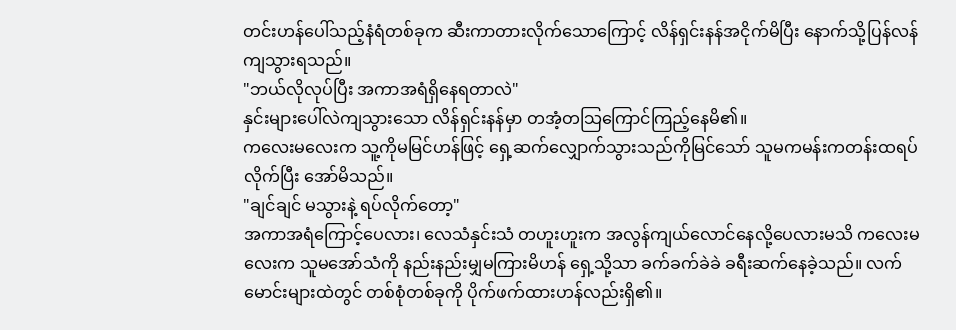တင်းဟန်ပေါ်သည့်နံရံတစ်ခုက ဆီးကာတားလိုက်သောကြောင့် လိန်ရှင်းနန်အငိုက်မိပြီး နောက်သို့ပြန်လန်ကျသွားရသည်။
"ဘယ်လိုလုပ်ပြီး အကာအရံရှိနေရတာလဲ"
နှင်းများပေါ်လဲကျသွားသော လိန်ရှင်းနန်မှာ တအံ့တသြကြောင်ကြည့်နေမိ၏။
ကလေးမလေးက သူ့ကိုမမြင်ဟန်ဖြင့် ရှေ့ဆက်လျှောက်သွားသည်ကိုမြင်သော် သူမကမန်းကတန်းထရပ်လိုက်ပြီး အော်မိသည်။
"ချင်ချင် မသွားနဲ့ ရပ်လိုက်တော့"
အကာအရံကြောင့်ပေလား၊ လေသံနှင်းသံ တဟူးဟူးက အလွန်ကျယ်လောင်နေလို့ပေလားမသိ ကလေးမလေးက သူမအော်သံကို နည်းနည်းမျှမကြားမိဟန် ရှေ့သို့သာ ခက်ခက်ခဲခဲ ခရီးဆက်နေခဲ့သည်။ လက်မောင်းများထဲတွင် တစ်စုံတစ်ခုကို ပိုက်ဖက်ထားဟန်လည်းရှိ၏။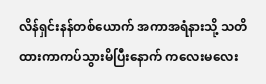လိန်ရှင်းနန်တစ်ယောက် အကာအရံနားသို့ သတိထားကာကပ်သွားမိပြီးနောက် ကလေးမလေး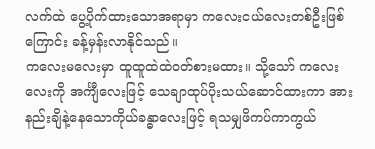လက်ထဲ ပွေ့ပိုက်ထားသောအရာမှာ ကလေးငယ်လေးတစ်ဦးဖြစ်ကြောင်း ခန့်မှန်းလာနိုင်သည်။
ကလေးမလေးမှာ ထူထူထဲထဲဝတ်စားမထား။ သို့သော် ကလေးလေးကို အင်္ကျီလေးဖြင့် သေချာထုပ်ပိုးသယ်ဆောင်ထားကာ အားနည်းချိနဲ့နေသောကိုယ်ခန္ဓာလေးဖြင့် ရသမျှဖိကပ်ကာကွယ်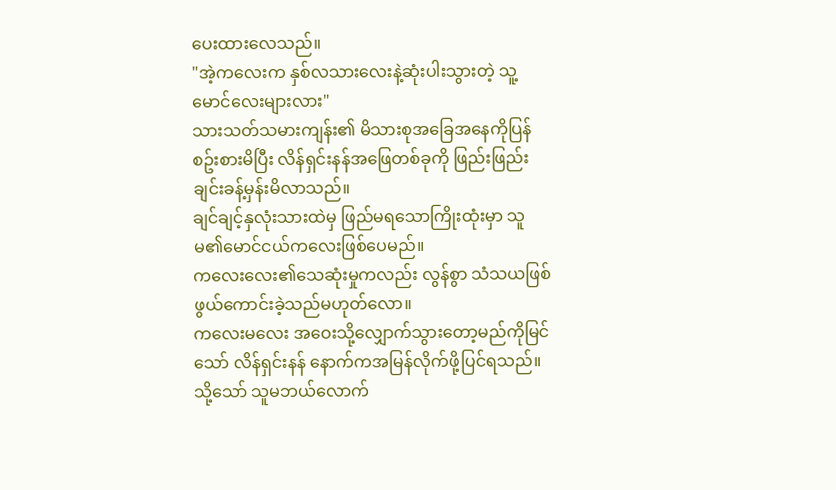ပေးထားလေသည်။
"အဲ့ကလေးက နှစ်လသားလေးနဲ့ဆုံးပါးသွားတဲ့ သူ့မောင်လေးများလား"
သားသတ်သမားကျန်း၏ မိသားစုအခြေအနေကိုပြန်စဥ်းစားမိပြီး လိန်ရှင်းနန်အဖြေတစ်ခုကို ဖြည်းဖြည်းချင်းခန့်မှန်းမိလာသည်။
ချင်ချင့်နှလုံးသားထဲမှ ဖြည်မရသောကြိုးထုံးမှာ သူမ၏မောင်ငယ်ကလေးဖြစ်ပေမည်။
ကလေးလေး၏သေဆုံးမှုကလည်း လွန်စွာ သံသယဖြစ်ဖွယ်ကောင်းခဲ့သည်မဟုတ်လော။
ကလေးမလေး အဝေးသို့လျှောက်သွားတော့မည်ကိုမြင်သော် လိန်ရှင်းနန် နောက်ကအမြန်လိုက်ဖို့ပြင်ရသည်။ သို့သော် သူမဘယ်လောက်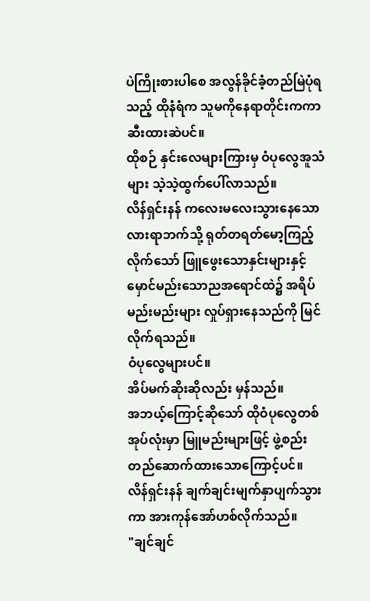ပဲကြိုးစားပါစေ အလွန်ခိုင်ခံ့တည်မြဲပုံရသည့် ထိုနံရံက သူမကိုနေရာတိုင်းကကာဆီးထားဆဲပင်။
ထိုစဉ် နှင်းလေများကြားမှ ဝံပုလွေအူသံများ သဲ့သဲ့ထွက်ပေါ်လာသည်။
လိန်ရှင်းနန် ကလေးမလေးသွားနေသော လားရာဘက်သို့ ရုတ်တရတ်မော့ကြည့်လိုက်သော် ဖြူဖွေးသောနှင်းများနှင့် မှောင်မည်းသောညအရောင်ထဲ၌ အရိပ်မည်းမည်းများ လှုပ်ရှားနေသည်ကို မြင်လိုက်ရသည်။
ဝံပုလွေများပင်။
အိပ်မက်ဆိုးဆိုလည်း မှန်သည်။
အဘယ့်ကြောင့်ဆိုသော် ထိုဝံပုလွေတစ်အုပ်လုံးမှာ မြူမည်းများဖြင့် ဖွဲ့စည်းတည်ဆောက်ထားသောကြောင့်ပင်။
လိန်ရှင်းနန် ချက်ချင်းမျက်နှာပျက်သွားကာ အားကုန်အော်ဟစ်လိုက်သည်။
"ချင်ချင်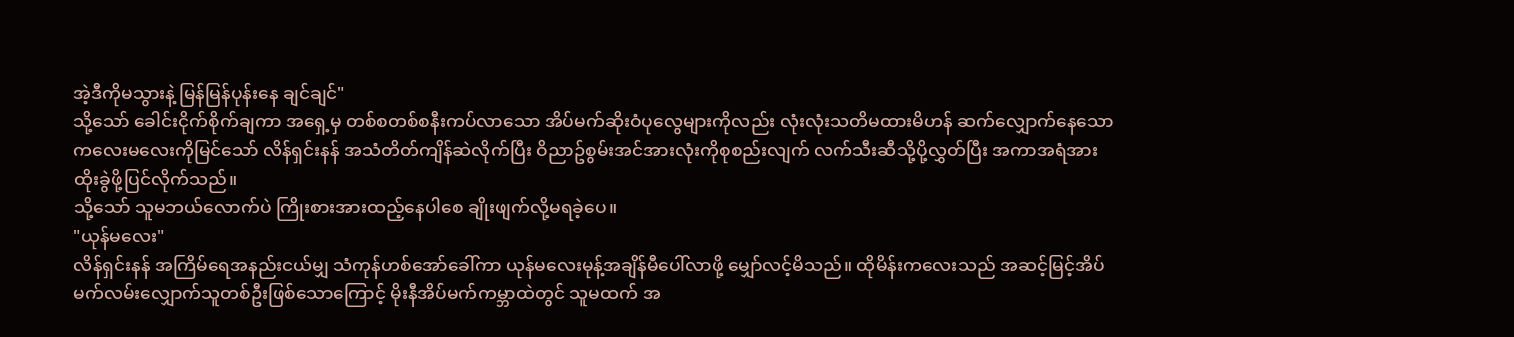အဲ့ဒီကိုမသွားနဲ့ မြန်မြန်ပုန်းနေ ချင်ချင်"
သို့သော် ခေါင်းငိုက်စိုက်ချကာ အရှေ့မှ တစ်စတစ်စနီးကပ်လာသော အိပ်မက်ဆိုးဝံပုလွေများကိုလည်း လုံးလုံးသတိမထားမိဟန် ဆက်လျှောက်နေသော ကလေးမလေးကိုမြင်သော် လိန်ရှင်းနန် အသံတိတ်ကျိန်ဆဲလိုက်ပြီး ဝိညာဥ်စွမ်းအင်အားလုံးကိုစုစည်းလျက် လက်သီးဆီသို့ပို့လွှတ်ပြီး အကာအရံအား ထိုးခွဲဖို့ပြင်လိုက်သည်။
သို့သော် သူမဘယ်လောက်ပဲ ကြိုးစားအားထည့်နေပါစေ ချိုးဖျက်လို့မရခဲ့ပေ။
"ယုန်မလေး"
လိန်ရှင်းနန် အကြိမ်ရေအနည်းငယ်မျှ သံကုန်ဟစ်အော်ခေါ်ကာ ယုန်မလေးမုန့်အချိန်မီပေါ်လာဖို့ မျှော်လင့်မိသည်။ ထိုမိန်းကလေးသည် အဆင့်မြင့်အိပ်မက်လမ်းလျှောက်သူတစ်ဦးဖြစ်သောကြောင့် မိုးနီအိပ်မက်ကမ္ဘာထဲတွင် သူမထက် အ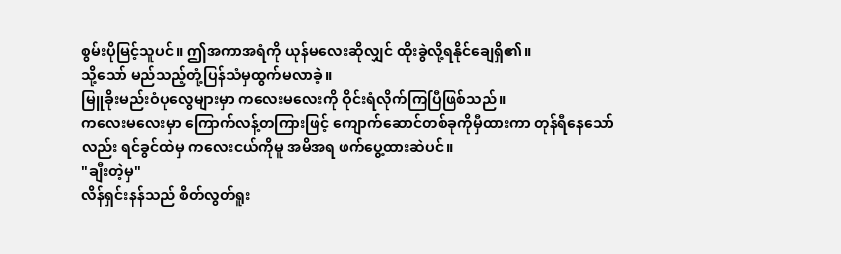စွမ်းပိုမြင့်သူပင်။ ဤအကာအရံကို ယုန်မလေးဆိုလျှင် ထိုးခွဲလို့ရနိုင်ချေရှိ၏။
သို့သော် မည်သည့်တုံ့ပြန်သံမှထွက်မလာခဲ့။
မြူခိုးမည်းဝံပုလွေများမှာ ကလေးမလေးကို ဝိုင်းရံလိုက်ကြပြီဖြစ်သည်။
ကလေးမလေးမှာ ကြောက်လန့်တကြားဖြင့် ကျောက်ဆောင်တစ်ခုကိုမှီထားကာ တုန်ရီနေသော်လည်း ရင်ခွင်ထဲမှ ကလေးငယ်ကိုမူ အမိအရ ဖက်ပွေ့ထားဆဲပင်။
"ချီးတဲ့မှ"
လိန်ရှင်းနန်သည် စိတ်လွတ်ရူး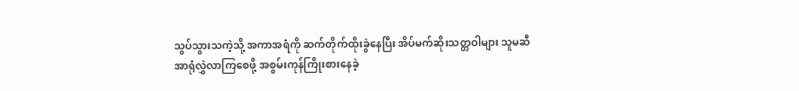သွပ်သွားသကဲ့သို့ အကာအရံကို ဆက်တိုက်ထိုးခွဲနေပြီး အိပ်မက်ဆိုးသတ္တဝါများ သူမဆီအာရုံလွှဲလာကြစေဖို့ အစွမ်းကုန်ကြိုးစားနေခဲ့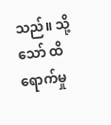သည်။ သို့သော် ထိရောက်မှု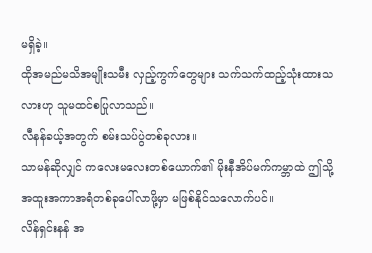မရှိခဲ့။
ထိုအမည်မသိအမျိုးသမီး လှည့်ကွက်တွေများ သက်သက်ထည့်သုံးထားသလားဟု သူမထင်စပြုလာသည်။
လီနန်ခယ့်အတွက် စမ်းသပ်ပွဲတစ်ခုလား။
သာမန်ဆိုလျှင် ကလေးမလေးတစ်ယောက်၏ မိုးနီအိပ်မက်ကမ္ဘာထဲ ဤသို့ အထူးအကာအရံတစ်ခုပေါ်လာဖို့မှာ မဖြစ်နိုင်သလောက်ပင်။
လိန်ရှင်းနန် အ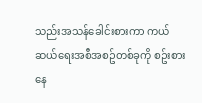သည်းအသန်ခေါင်းစားကာ ကယ်ဆယ်ရေးအစီအစဥ်တစ်ခုကို စဥ်းစားနေ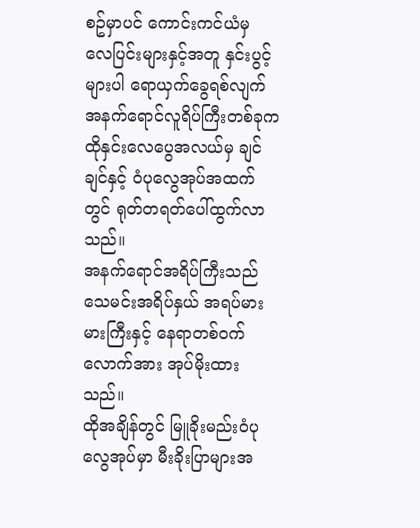စဥ်မှာပင် ကောင်းကင်ယံမှ လေပြင်းများနှင့်အတူ နှင်းပွင့်များပါ ရောယှက်ခွေရစ်လျက် အနက်ရောင်လူရိပ်ကြီးတစ်ခုက ထိုနှင်းလေပွေအလယ်မှ ချင်ချင်နှင့် ဝံပုလွေအုပ်အထက်တွင် ရုတ်တရတ်ပေါ်ထွက်လာသည်။
အနက်ရောင်အရိပ်ကြီးသည် သေမင်းအရိပ်နှယ် အရပ်မားမားကြီးနှင့် နေရာတစ်ဝက်လောက်အား အုပ်မိုးထားသည်။
ထိုအချိန်တွင် မြူခိုးမည်းဝံပုလွေအုပ်မှာ မီးခိုးပြာများအ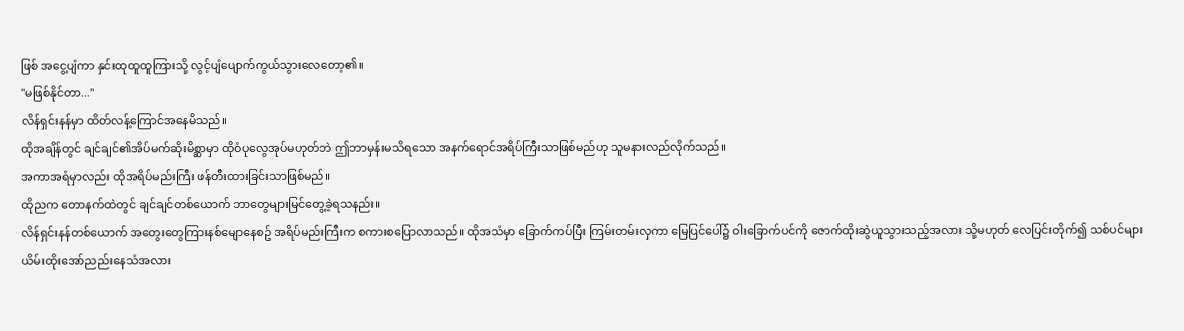ဖြစ် အငွေ့ပျံကာ နှင်းထုထူထူကြားသို့ လွင့်ပျံပျောက်ကွယ်သွားလေတော့၏။
"မဖြစ်နိုင်တာ..."
လိန်ရှင်းနန်မှာ ထိတ်လန့်ကြောင်အနေမိသည်။
ထိုအချိန်တွင် ချင်ချင်၏အိပ်မက်ဆိုးမိစ္ဆာမှာ ထိုဝံပုလွေအုပ်မဟုတ်ဘဲ ဤဘာမှန်းမသိရသော အနက်ရောင်အရိပ်ကြီးသာဖြစ်မည်ဟု သူမနားလည်လိုက်သည်။
အကာအရံမှာလည်း ထိုအရိပ်မည်းကြီး ဖန်တီးထားခြင်းသာဖြစ်မည်။
ထိုညက တောနက်ထဲတွင် ချင်ချင်တစ်ယောက် ဘာတွေများမြင်တွေ့ခဲ့ရသနည်း။
လိန်ရှင်းနန်တစ်ယောက် အတွေးတွေကြားနစ်မျောနေစဥ် အရိပ်မည်းကြီးက စကားစပြောလာသည်။ ထိုအသံမှာ ခြောက်ကပ်ပြီး ကြမ်းတမ်းလှကာ မြေပြင်ပေါ်၌ ဝါးခြောက်ပင်ကို ဇောက်ထိုးဆွဲယူသွားသည့်အလား သို့မဟုတ် လေပြင်းတိုက်၍ သစ်ပင်များ ယိမ်းထိုးအော်ညည်းနေသံအလား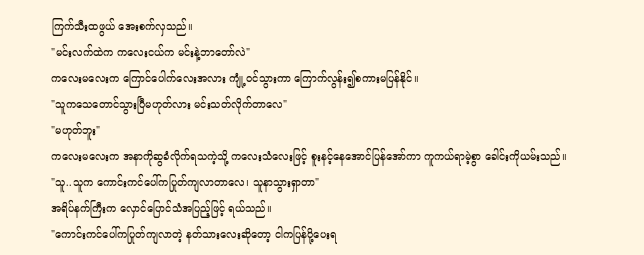ကြက်သီးထဖွယ် အေးစက်လှသည်။
"မင်းလက်ထဲက ကလေးငယ်က မင်းနဲ့ဘာတော်လဲ"
ကလေးမလေးက ကြောင်ပေါက်လေးအလား ကျုံ့ဝင်သွားကာ ကြောက်လွန်း၍စကားမပြန်နိုင်။
"သူကသေတောင်သွားပြီမဟုတ်လား မင်းသတ်လိုက်တာလေ"
"မဟုတ်ဘူး"
ကလေးမလေးက အနာကိုဆွခံလိုက်ရသကဲ့သို့ ကလေးသံလေးဖြင့် စူးနင့်နေအောင်ပြန်အော်ကာ ကူကယ်ရာမဲ့စွာ ခေါင်းကိုယမ်းသည်။
"သူ..သူက ကောင်းကင်ပေါ်ကပြုတ်ကျလာတာလေ၊ သူနာသွားရှာတာ"
အရိပ်နက်ကြီးက လှောင်ပြောင်သံအပြည့်ဖြင့် ရယ်သည်။
"ကောင်းကင်ပေါ်ကပြုတ်ကျလာတဲ့ နတ်သားလေးဆိုတော့ ငါကပြန်ပို့ပေးရ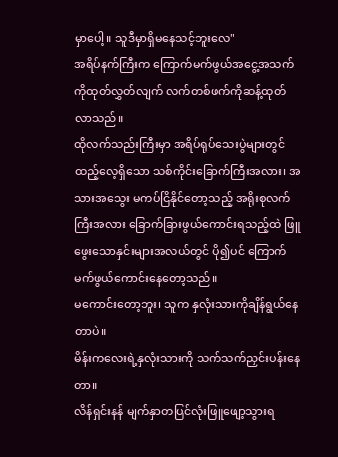မှာပေါ့။ သူဒီမှာရှိမနေသင့်ဘူးလေ"
အရိပ်နက်ကြီးက ကြောက်မက်ဖွယ်အငွေ့အသက်ကိုထုတ်လွှတ်လျက် လက်တစ်ဖက်ကိုဆန့်ထုတ်လာသည်။
ထိုလက်သည်းကြီးမှာ အရိပ်ရုပ်သေးပွဲများတွင် ထည့်လေ့ရှိသော သစ်ကိုင်းခြောက်ကြီးအလား၊ အသားအသွေး မကပ်ငြိနိုင်တော့သည့် အရိုးစုလက်ကြီးအလား ခြောက်ခြားဖွယ်ကောင်းရသည့်ထဲ ဖြူဖွေးသောနှင်းများအလယ်တွင် ပို၍ပင် ကြောက်မက်ဖွယ်ကောင်းနေတော့သည်။
မကောင်းတော့ဘူး၊ သူက နှလုံးသားကိုချိန်ရွယ်နေတာပဲ။
မိန်းကလေးရဲ့နှလုံးသားကို သက်သက်ညှင်းပန်းနေတာ။
လိန်ရှင်းနန် မျက်နှာတပြင်လုံးဖြူဖျော့သွားရ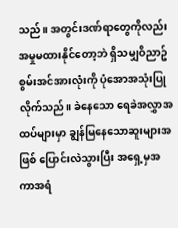သည်။ အတွင်းဒဏ်ရာတွေကိုလည်း အမှုမထားနိုင်တော့ဘဲ ရှိသမျှဝိညာဥ်စွမ်းအင်အားလုံးကို ပုံအောအသုံးပြုလိုက်သည်။ ခဲနေသော ရေခဲအလွှာအထပ်များမှာ ချွန်မြနေသောဆူးများအဖြစ် ပြောင်းလဲသွားပြီး အရှေ့မှအကာအရံ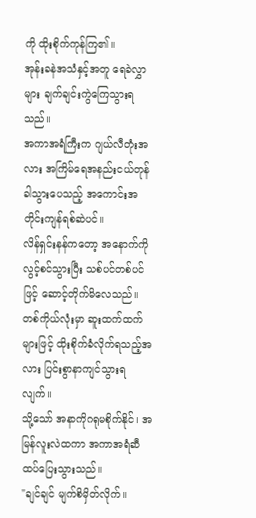ကို ထိုးစိုက်ကုန်ကြ၏။
အုန်းခနဲအသံနှင့်အတူ ရေခဲလွှာများ ချက်ချင်းကွဲကြေသွားရသည်။
အကာအရံကြီးက ဂျယ်လီတုံးအလား အကြိမ်ရေအနည်းငယ်တုန်ခါသွားပေသည့် အကောင်းအတိုင်းကျန်ရစ်ဆဲပင်။
လိန်ရှင်းနန်ကတော့ အနောက်ကိုလွင့်စင်သွားပြီး သစ်ပင်တစ်ပင်ဖြင့် ဆောင့်တိုက်မိလေသည်။ တစ်ကိုယ်လုံးမှာ ဆူးထက်ထက်များဖြင့် ထိုးစိုက်ခံလိုက်ရသည့်အလား ပြင်းစွာနာကျင်သွားရလျက်။
သို့သော် အနာကိုဂရုမစိုက်နိုင်၊ အမြန်လူးလဲထကာ အကာအရံဆီ ထပ်ပြေးသွားသည်။
"ချင်ချင် မျက်စိမှိတ်လိုက်။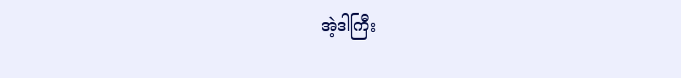အဲ့ဒါကြီး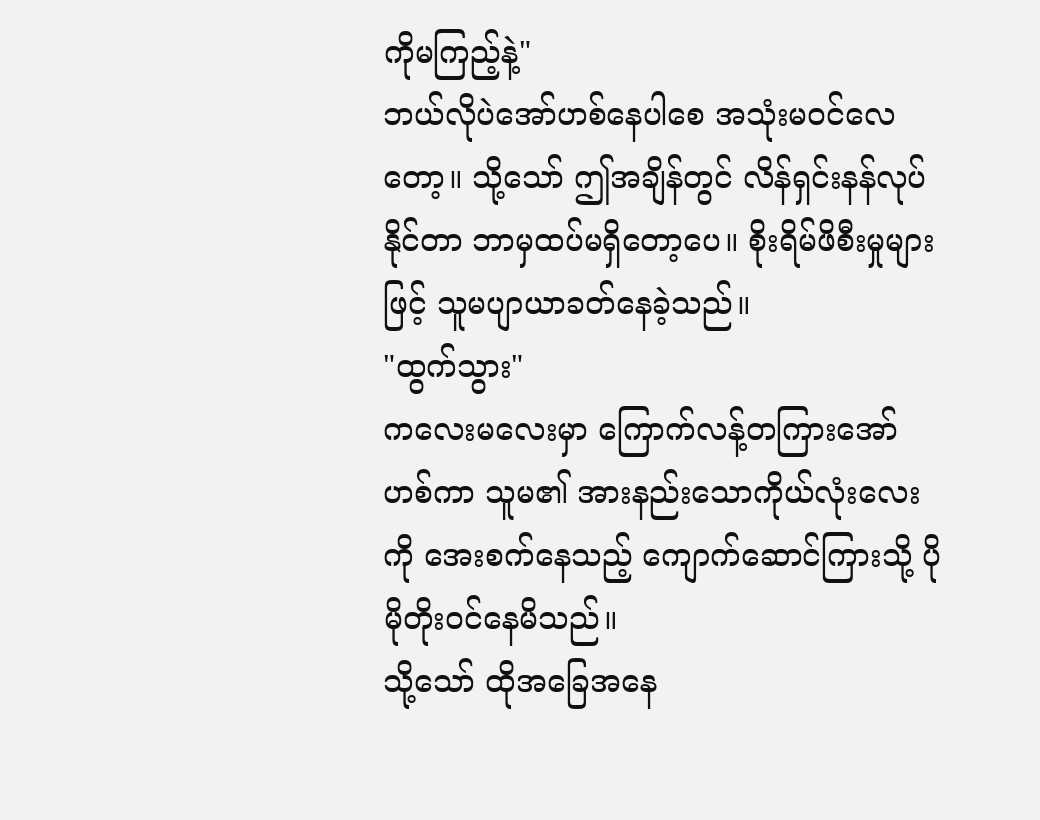ကိုမကြည့်နဲ့"
ဘယ်လိုပဲအော်ဟစ်နေပါစေ အသုံးမဝင်လေတော့။ သို့သော် ဤအချိန်တွင် လိန်ရှင်းနန်လုပ်နိုင်တာ ဘာမှထပ်မရှိတော့ပေ။ စိုးရိမ်ဖိစီးမှုများဖြင့် သူမပျာယာခတ်နေခဲ့သည်။
"ထွက်သွား"
ကလေးမလေးမှာ ကြောက်လန့်တကြားအော်ဟစ်ကာ သူမ၏ အားနည်းသောကိုယ်လုံးလေးကို အေးစက်နေသည့် ကျောက်ဆောင်ကြားသို့ ပိုမိုတိုးဝင်နေမိသည်။
သို့သော် ထိုအခြေအနေ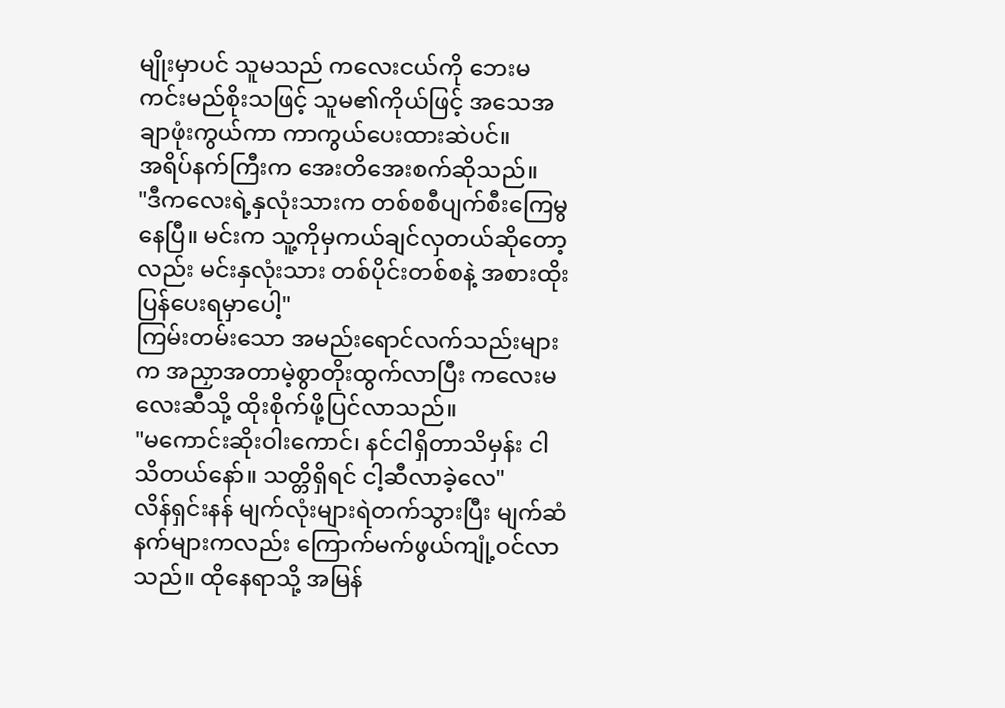မျိုးမှာပင် သူမသည် ကလေးငယ်ကို ဘေးမကင်းမည်စိုးသဖြင့် သူမ၏ကိုယ်ဖြင့် အသေအချာဖုံးကွယ်ကာ ကာကွယ်ပေးထားဆဲပင်။
အရိပ်နက်ကြီးက အေးတိအေးစက်ဆိုသည်။
"ဒီကလေးရဲ့နှလုံးသားက တစ်စစီပျက်စီးကြေမွနေပြီ။ မင်းက သူ့ကိုမှကယ်ချင်လှတယ်ဆိုတော့လည်း မင်းနှလုံးသား တစ်ပိုင်းတစ်စနဲ့ အစားထိုးပြန်ပေးရမှာပေါ့"
ကြမ်းတမ်းသော အမည်းရောင်လက်သည်းများက အညှာအတာမဲ့စွာတိုးထွက်လာပြီး ကလေးမလေးဆီသို့ ထိုးစိုက်ဖို့ပြင်လာသည်။
"မကောင်းဆိုးဝါးကောင်၊ နင်ငါရှိတာသိမှန်း ငါသိတယ်နော်။ သတ္တိရှိရင် ငါ့ဆီလာခဲ့လေ"
လိန်ရှင်းနန် မျက်လုံးများရဲတက်သွားပြီး မျက်ဆံနက်များကလည်း ကြောက်မက်ဖွယ်ကျုံ့ဝင်လာသည်။ ထိုနေရာသို့ အမြန်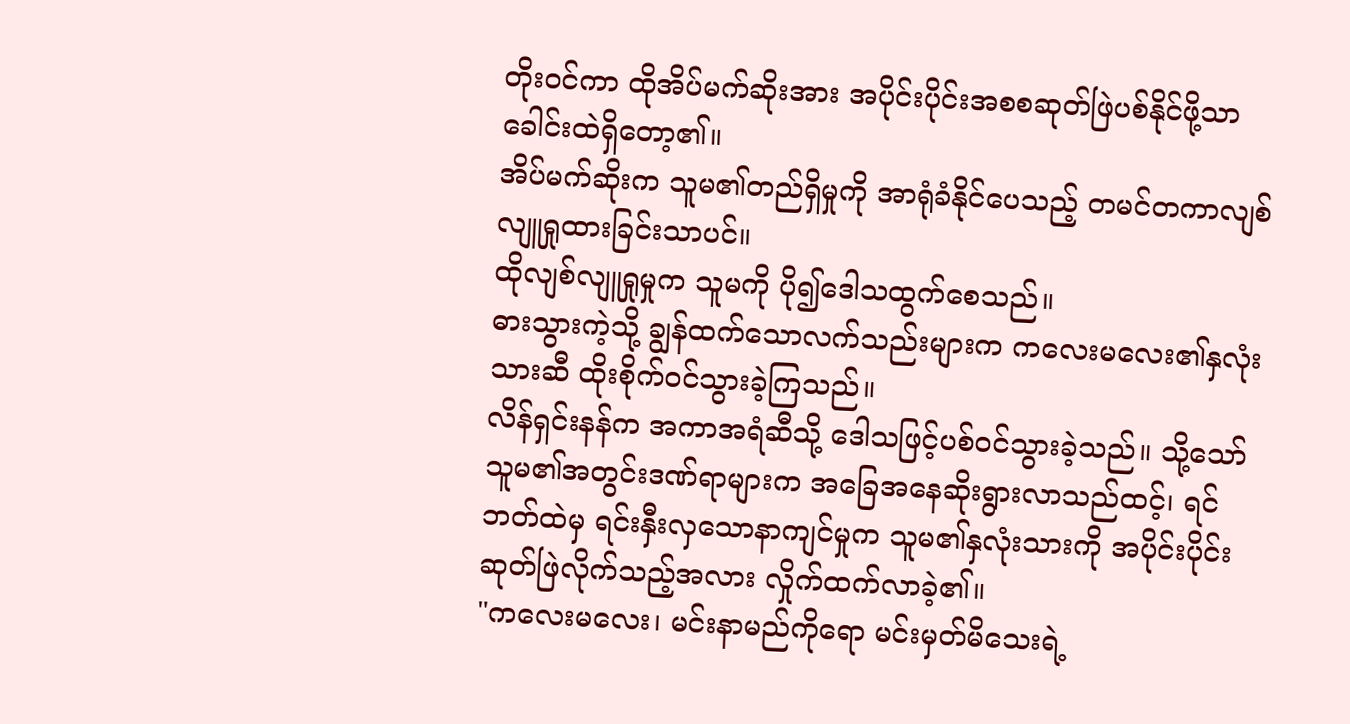တိုးဝင်ကာ ထိုအိပ်မက်ဆိုးအား အပိုင်းပိုင်းအစစဆုတ်ဖြဲပစ်နိုင်ဖို့သာ ခေါင်းထဲရှိတော့၏။
အိပ်မက်ဆိုးက သူမ၏တည်ရှိမှုကို အာရုံခံနိုင်ပေသည့် တမင်တကာလျစ်လျူရှုထားခြင်းသာပင်။
ထိုလျစ်လျူရှုမှုက သူမကို ပို၍ဒေါသထွက်စေသည်။
ဓားသွားကဲ့သို့ ချွန်ထက်သောလက်သည်းများက ကလေးမလေး၏နှလုံးသားဆီ ထိုးစိုက်ဝင်သွားခဲ့ကြသည်။
လိန်ရှင်းနန်က အကာအရံဆီသို့ ဒေါသဖြင့်ပစ်ဝင်သွားခဲ့သည်။ သို့သော် သူမ၏အတွင်းဒဏ်ရာများက အခြေအနေဆိုးရွားလာသည်ထင့်၊ ရင်ဘတ်ထဲမှ ရင်းနှီးလှသောနာကျင်မှုက သူမ၏နှလုံးသားကို အပိုင်းပိုင်းဆုတ်ဖြဲလိုက်သည့်အလား လှိုက်ထက်လာခဲ့၏။
"ကလေးမလေး၊ မင်းနာမည်ကိုရော မင်းမှတ်မိသေးရဲ့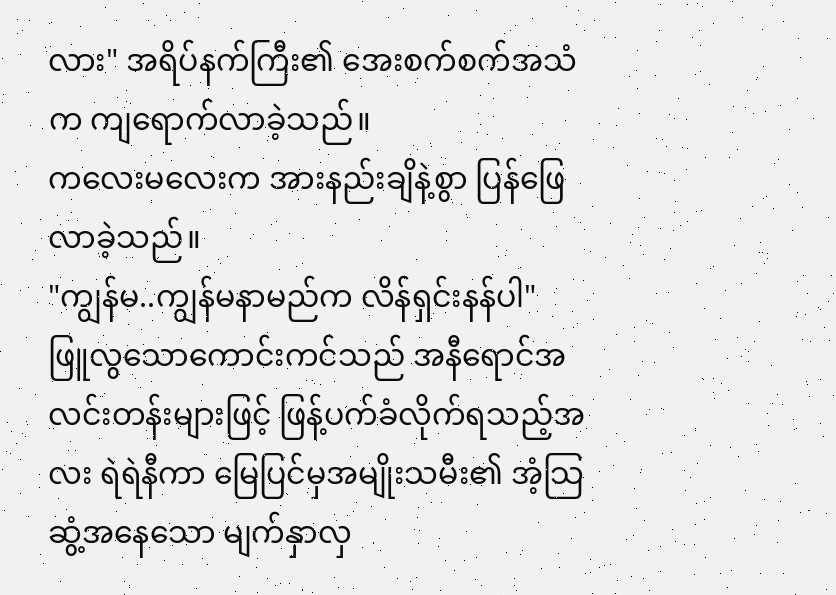လား" အရိပ်နက်ကြီး၏ အေးစက်စက်အသံက ကျရောက်လာခဲ့သည်။
ကလေးမလေးက အားနည်းချိနဲ့စွာ ပြန်ဖြေလာခဲ့သည်။
"ကျွန်မ..ကျွန်မနာမည်က လိန်ရှင်းနန်ပါ"
ဖြူလွသောကောင်းကင်သည် အနီရောင်အလင်းတန်းများဖြင့် ဖြန့်ပက်ခံလိုက်ရသည့်အလး ရဲရဲနီကာ မြေပြင်မှအမျိုးသမီး၏ အံ့သြဆွံ့အနေသော မျက်နှာလှ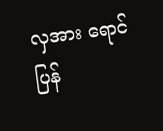လှအား ရောင်ပြန်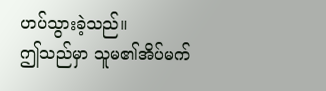ဟပ်သွားခဲ့သည်။
ဤသည်မှာ သူမ၏အိပ်မက်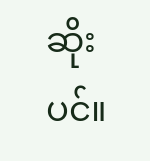ဆိုးပင်။